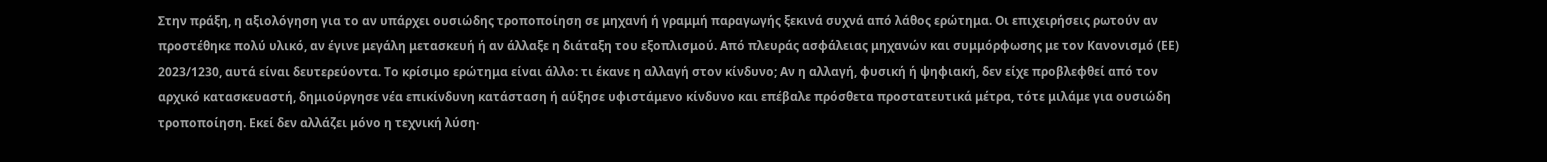Στην πράξη, η αξιολόγηση για το αν υπάρχει ουσιώδης τροποποίηση σε μηχανή ή γραμμή παραγωγής ξεκινά συχνά από λάθος ερώτημα. Οι επιχειρήσεις ρωτούν αν προστέθηκε πολύ υλικό, αν έγινε μεγάλη μετασκευή ή αν άλλαξε η διάταξη του εξοπλισμού. Από πλευράς ασφάλειας μηχανών και συμμόρφωσης με τον Κανονισμό (ΕΕ) 2023/1230, αυτά είναι δευτερεύοντα. Το κρίσιμο ερώτημα είναι άλλο: τι έκανε η αλλαγή στον κίνδυνο; Αν η αλλαγή, φυσική ή ψηφιακή, δεν είχε προβλεφθεί από τον αρχικό κατασκευαστή, δημιούργησε νέα επικίνδυνη κατάσταση ή αύξησε υφιστάμενο κίνδυνο και επέβαλε πρόσθετα προστατευτικά μέτρα, τότε μιλάμε για ουσιώδη τροποποίηση. Εκεί δεν αλλάζει μόνο η τεχνική λύση·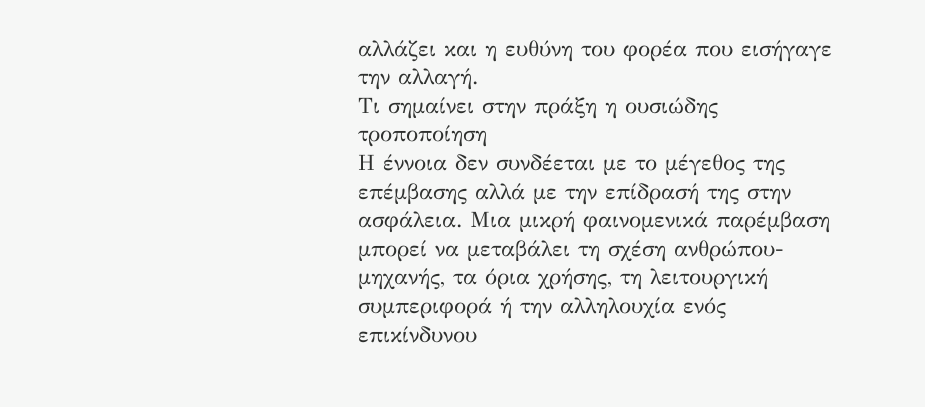αλλάζει και η ευθύνη του φορέα που εισήγαγε την αλλαγή.
Τι σημαίνει στην πράξη η ουσιώδης τροποποίηση
Η έννοια δεν συνδέεται με το μέγεθος της επέμβασης αλλά με την επίδρασή της στην ασφάλεια. Μια μικρή φαινομενικά παρέμβαση μπορεί να μεταβάλει τη σχέση ανθρώπου-μηχανής, τα όρια χρήσης, τη λειτουργική συμπεριφορά ή την αλληλουχία ενός επικίνδυνου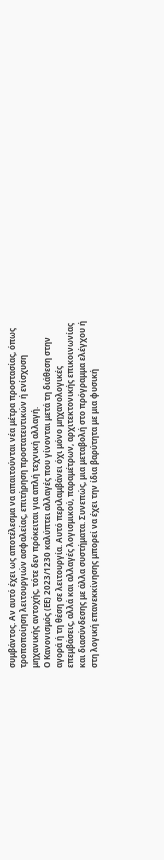συμβάντος. Αν αυτό έχει ως αποτέλεσμα να απαιτούνται νέα μέτρα προστασίας, όπως τροποποίηση λειτουργιών ασφαλείας, επιτήρηση προστατευτικών ή ενίσχυση μηχανικής αντοχής, τότε δεν πρόκειται για απλή τεχνική αλλαγή.
Ο Κανονισμός (ΕΕ) 2023/1230 καλύπτει αλλαγές που γίνονται μετά τη διάθεση στην αγορά ή τη θέση σε λειτουργία. Αυτό περιλαμβάνει όχι μόνο μηχανολογικές επεμβάσεις, αλλά και αλλαγές λογισμικού, παραμέτρων, αρχιτεκτονικής επικοινωνίας και διασύνδεσης με άλλα συστήματα. Συνεπώς, μια μεταβολή στο πρόγραμμα ελέγχου ή στη λογική επανεκκίνησης μπορεί να έχει την ίδια βαρύτητα με μια φυσική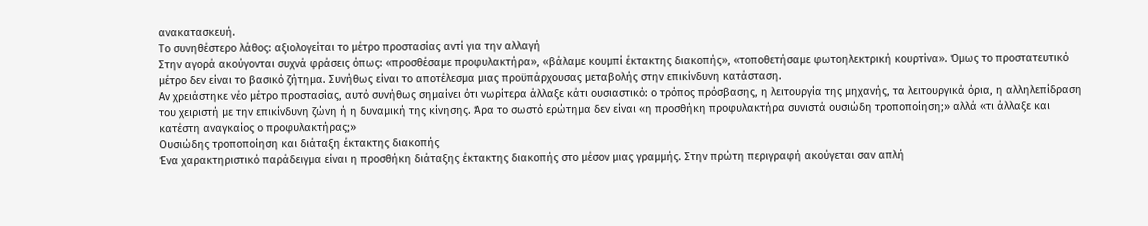ανακατασκευή.
Το συνηθέστερο λάθος: αξιολογείται το μέτρο προστασίας αντί για την αλλαγή
Στην αγορά ακούγονται συχνά φράσεις όπως: «προσθέσαμε προφυλακτήρα», «βάλαμε κουμπί έκτακτης διακοπής», «τοποθετήσαμε φωτοηλεκτρική κουρτίνα». Όμως το προστατευτικό μέτρο δεν είναι το βασικό ζήτημα. Συνήθως είναι το αποτέλεσμα μιας προϋπάρχουσας μεταβολής στην επικίνδυνη κατάσταση.
Αν χρειάστηκε νέο μέτρο προστασίας, αυτό συνήθως σημαίνει ότι νωρίτερα άλλαξε κάτι ουσιαστικό: ο τρόπος πρόσβασης, η λειτουργία της μηχανής, τα λειτουργικά όρια, η αλληλεπίδραση του χειριστή με την επικίνδυνη ζώνη ή η δυναμική της κίνησης. Άρα το σωστό ερώτημα δεν είναι «η προσθήκη προφυλακτήρα συνιστά ουσιώδη τροποποίηση;» αλλά «τι άλλαξε και κατέστη αναγκαίος ο προφυλακτήρας;»
Ουσιώδης τροποποίηση και διάταξη έκτακτης διακοπής
Ένα χαρακτηριστικό παράδειγμα είναι η προσθήκη διάταξης έκτακτης διακοπής στο μέσον μιας γραμμής. Στην πρώτη περιγραφή ακούγεται σαν απλή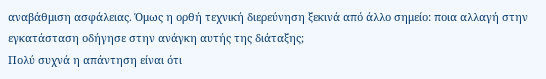αναβάθμιση ασφάλειας. Όμως η ορθή τεχνική διερεύνηση ξεκινά από άλλο σημείο: ποια αλλαγή στην εγκατάσταση οδήγησε στην ανάγκη αυτής της διάταξης;
Πολύ συχνά η απάντηση είναι ότι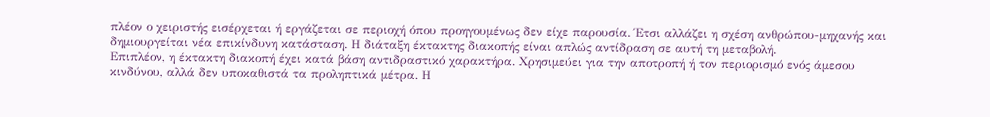πλέον ο χειριστής εισέρχεται ή εργάζεται σε περιοχή όπου προηγουμένως δεν είχε παρουσία. Έτσι αλλάζει η σχέση ανθρώπου-μηχανής και δημιουργείται νέα επικίνδυνη κατάσταση. Η διάταξη έκτακτης διακοπής είναι απλώς αντίδραση σε αυτή τη μεταβολή.
Επιπλέον, η έκτακτη διακοπή έχει κατά βάση αντιδραστικό χαρακτήρα. Χρησιμεύει για την αποτροπή ή τον περιορισμό ενός άμεσου κινδύνου, αλλά δεν υποκαθιστά τα προληπτικά μέτρα. Η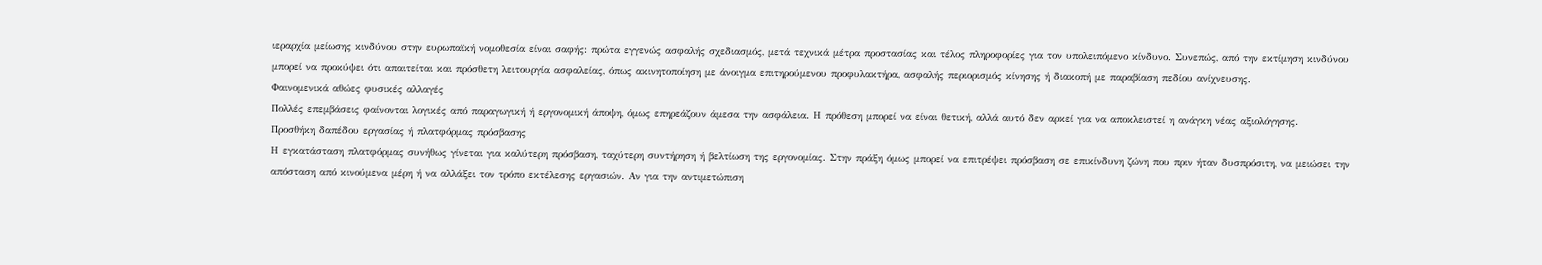ιεραρχία μείωσης κινδύνου στην ευρωπαϊκή νομοθεσία είναι σαφής: πρώτα εγγενώς ασφαλής σχεδιασμός, μετά τεχνικά μέτρα προστασίας και τέλος πληροφορίες για τον υπολειπόμενο κίνδυνο. Συνεπώς, από την εκτίμηση κινδύνου μπορεί να προκύψει ότι απαιτείται και πρόσθετη λειτουργία ασφαλείας, όπως ακινητοποίηση με άνοιγμα επιτηρούμενου προφυλακτήρα, ασφαλής περιορισμός κίνησης ή διακοπή με παραβίαση πεδίου ανίχνευσης.
Φαινομενικά αθώες φυσικές αλλαγές
Πολλές επεμβάσεις φαίνονται λογικές από παραγωγική ή εργονομική άποψη, όμως επηρεάζουν άμεσα την ασφάλεια. Η πρόθεση μπορεί να είναι θετική, αλλά αυτό δεν αρκεί για να αποκλειστεί η ανάγκη νέας αξιολόγησης.
Προσθήκη δαπέδου εργασίας ή πλατφόρμας πρόσβασης
Η εγκατάσταση πλατφόρμας συνήθως γίνεται για καλύτερη πρόσβαση, ταχύτερη συντήρηση ή βελτίωση της εργονομίας. Στην πράξη όμως μπορεί να επιτρέψει πρόσβαση σε επικίνδυνη ζώνη που πριν ήταν δυσπρόσιτη, να μειώσει την απόσταση από κινούμενα μέρη ή να αλλάξει τον τρόπο εκτέλεσης εργασιών. Αν για την αντιμετώπιση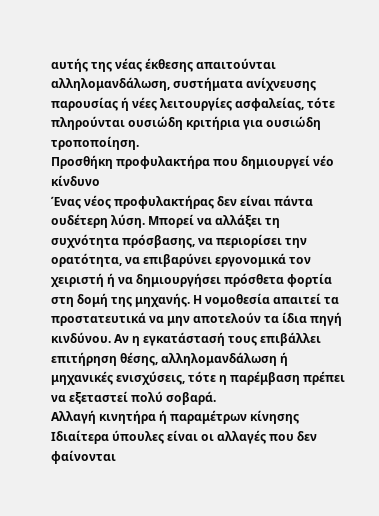αυτής της νέας έκθεσης απαιτούνται αλληλομανδάλωση, συστήματα ανίχνευσης παρουσίας ή νέες λειτουργίες ασφαλείας, τότε πληρούνται ουσιώδη κριτήρια για ουσιώδη τροποποίηση.
Προσθήκη προφυλακτήρα που δημιουργεί νέο κίνδυνο
Ένας νέος προφυλακτήρας δεν είναι πάντα ουδέτερη λύση. Μπορεί να αλλάξει τη συχνότητα πρόσβασης, να περιορίσει την ορατότητα, να επιβαρύνει εργονομικά τον χειριστή ή να δημιουργήσει πρόσθετα φορτία στη δομή της μηχανής. Η νομοθεσία απαιτεί τα προστατευτικά να μην αποτελούν τα ίδια πηγή κινδύνου. Αν η εγκατάστασή τους επιβάλλει επιτήρηση θέσης, αλληλομανδάλωση ή μηχανικές ενισχύσεις, τότε η παρέμβαση πρέπει να εξεταστεί πολύ σοβαρά.
Αλλαγή κινητήρα ή παραμέτρων κίνησης
Ιδιαίτερα ύπουλες είναι οι αλλαγές που δεν φαίνονται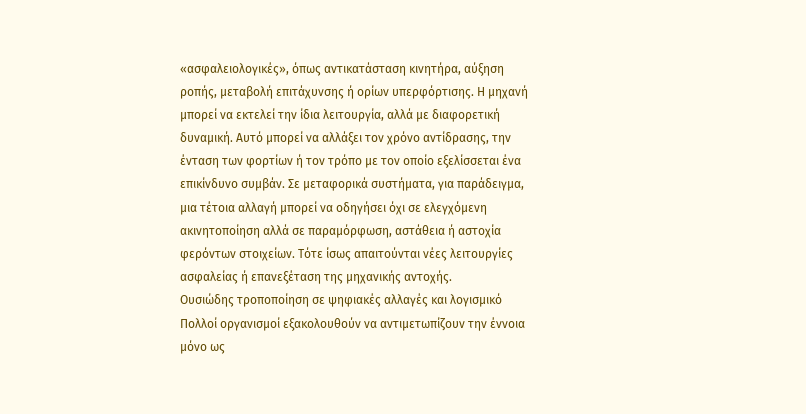«ασφαλειολογικές», όπως αντικατάσταση κινητήρα, αύξηση ροπής, μεταβολή επιτάχυνσης ή ορίων υπερφόρτισης. Η μηχανή μπορεί να εκτελεί την ίδια λειτουργία, αλλά με διαφορετική δυναμική. Αυτό μπορεί να αλλάξει τον χρόνο αντίδρασης, την ένταση των φορτίων ή τον τρόπο με τον οποίο εξελίσσεται ένα επικίνδυνο συμβάν. Σε μεταφορικά συστήματα, για παράδειγμα, μια τέτοια αλλαγή μπορεί να οδηγήσει όχι σε ελεγχόμενη ακινητοποίηση αλλά σε παραμόρφωση, αστάθεια ή αστοχία φερόντων στοιχείων. Τότε ίσως απαιτούνται νέες λειτουργίες ασφαλείας ή επανεξέταση της μηχανικής αντοχής.
Ουσιώδης τροποποίηση σε ψηφιακές αλλαγές και λογισμικό
Πολλοί οργανισμοί εξακολουθούν να αντιμετωπίζουν την έννοια μόνο ως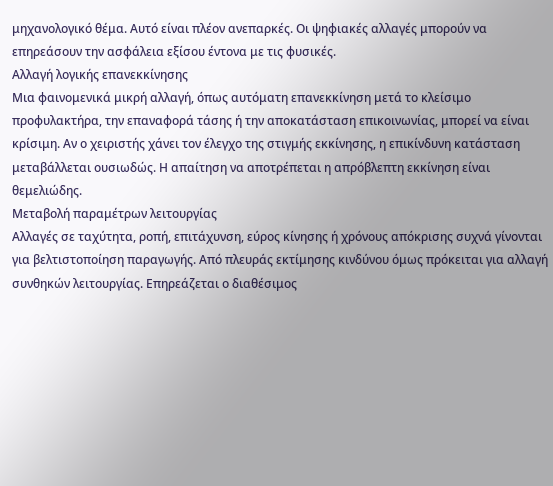μηχανολογικό θέμα. Αυτό είναι πλέον ανεπαρκές. Οι ψηφιακές αλλαγές μπορούν να επηρεάσουν την ασφάλεια εξίσου έντονα με τις φυσικές.
Αλλαγή λογικής επανεκκίνησης
Μια φαινομενικά μικρή αλλαγή, όπως αυτόματη επανεκκίνηση μετά το κλείσιμο προφυλακτήρα, την επαναφορά τάσης ή την αποκατάσταση επικοινωνίας, μπορεί να είναι κρίσιμη. Αν ο χειριστής χάνει τον έλεγχο της στιγμής εκκίνησης, η επικίνδυνη κατάσταση μεταβάλλεται ουσιωδώς. Η απαίτηση να αποτρέπεται η απρόβλεπτη εκκίνηση είναι θεμελιώδης.
Μεταβολή παραμέτρων λειτουργίας
Αλλαγές σε ταχύτητα, ροπή, επιτάχυνση, εύρος κίνησης ή χρόνους απόκρισης συχνά γίνονται για βελτιστοποίηση παραγωγής. Από πλευράς εκτίμησης κινδύνου όμως πρόκειται για αλλαγή συνθηκών λειτουργίας. Επηρεάζεται ο διαθέσιμος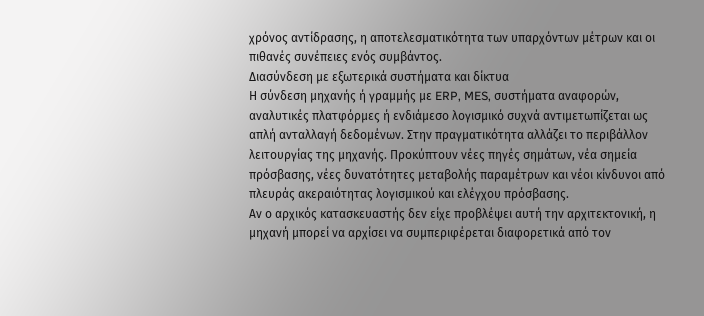χρόνος αντίδρασης, η αποτελεσματικότητα των υπαρχόντων μέτρων και οι πιθανές συνέπειες ενός συμβάντος.
Διασύνδεση με εξωτερικά συστήματα και δίκτυα
Η σύνδεση μηχανής ή γραμμής με ERP, MES, συστήματα αναφορών, αναλυτικές πλατφόρμες ή ενδιάμεσο λογισμικό συχνά αντιμετωπίζεται ως απλή ανταλλαγή δεδομένων. Στην πραγματικότητα αλλάζει το περιβάλλον λειτουργίας της μηχανής. Προκύπτουν νέες πηγές σημάτων, νέα σημεία πρόσβασης, νέες δυνατότητες μεταβολής παραμέτρων και νέοι κίνδυνοι από πλευράς ακεραιότητας λογισμικού και ελέγχου πρόσβασης.
Αν ο αρχικός κατασκευαστής δεν είχε προβλέψει αυτή την αρχιτεκτονική, η μηχανή μπορεί να αρχίσει να συμπεριφέρεται διαφορετικά από τον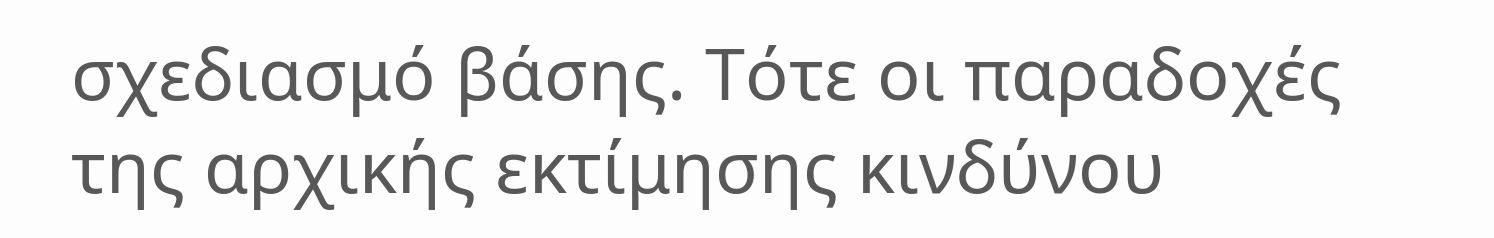σχεδιασμό βάσης. Τότε οι παραδοχές της αρχικής εκτίμησης κινδύνου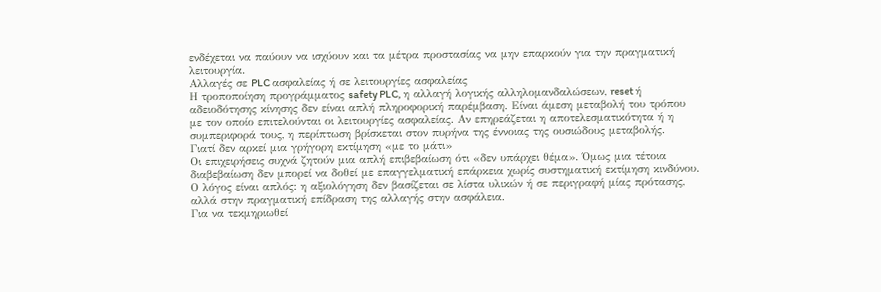ενδέχεται να παύουν να ισχύουν και τα μέτρα προστασίας να μην επαρκούν για την πραγματική λειτουργία.
Αλλαγές σε PLC ασφαλείας ή σε λειτουργίες ασφαλείας
Η τροποποίηση προγράμματος safety PLC, η αλλαγή λογικής αλληλομανδαλώσεων, reset ή αδειοδότησης κίνησης δεν είναι απλή πληροφορική παρέμβαση. Είναι άμεση μεταβολή του τρόπου με τον οποίο επιτελούνται οι λειτουργίες ασφαλείας. Αν επηρεάζεται η αποτελεσματικότητα ή η συμπεριφορά τους, η περίπτωση βρίσκεται στον πυρήνα της έννοιας της ουσιώδους μεταβολής.
Γιατί δεν αρκεί μια γρήγορη εκτίμηση «με το μάτι»
Οι επιχειρήσεις συχνά ζητούν μια απλή επιβεβαίωση ότι «δεν υπάρχει θέμα». Όμως μια τέτοια διαβεβαίωση δεν μπορεί να δοθεί με επαγγελματική επάρκεια χωρίς συστηματική εκτίμηση κινδύνου. Ο λόγος είναι απλός: η αξιολόγηση δεν βασίζεται σε λίστα υλικών ή σε περιγραφή μίας πρότασης, αλλά στην πραγματική επίδραση της αλλαγής στην ασφάλεια.
Για να τεκμηριωθεί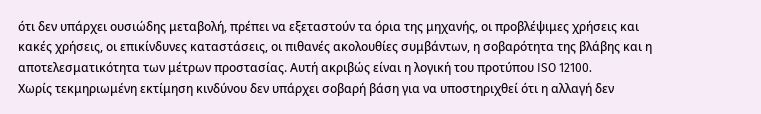ότι δεν υπάρχει ουσιώδης μεταβολή, πρέπει να εξεταστούν τα όρια της μηχανής, οι προβλέψιμες χρήσεις και κακές χρήσεις, οι επικίνδυνες καταστάσεις, οι πιθανές ακολουθίες συμβάντων, η σοβαρότητα της βλάβης και η αποτελεσματικότητα των μέτρων προστασίας. Αυτή ακριβώς είναι η λογική του προτύπου ISO 12100.
Χωρίς τεκμηριωμένη εκτίμηση κινδύνου δεν υπάρχει σοβαρή βάση για να υποστηριχθεί ότι η αλλαγή δεν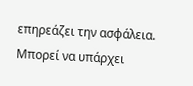επηρεάζει την ασφάλεια. Μπορεί να υπάρχει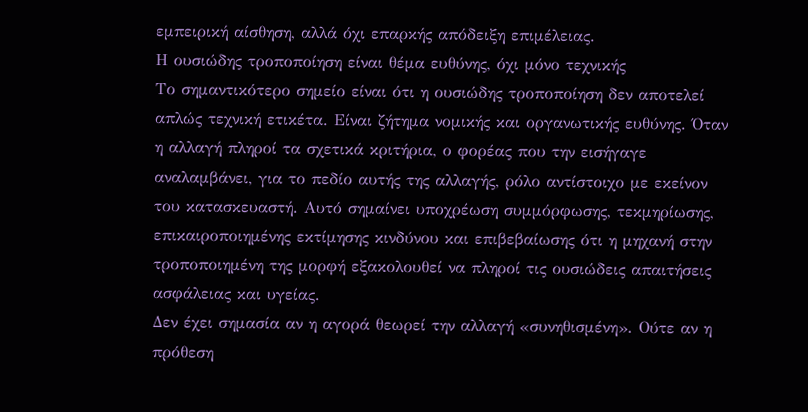εμπειρική αίσθηση, αλλά όχι επαρκής απόδειξη επιμέλειας.
Η ουσιώδης τροποποίηση είναι θέμα ευθύνης, όχι μόνο τεχνικής
Το σημαντικότερο σημείο είναι ότι η ουσιώδης τροποποίηση δεν αποτελεί απλώς τεχνική ετικέτα. Είναι ζήτημα νομικής και οργανωτικής ευθύνης. Όταν η αλλαγή πληροί τα σχετικά κριτήρια, ο φορέας που την εισήγαγε αναλαμβάνει, για το πεδίο αυτής της αλλαγής, ρόλο αντίστοιχο με εκείνον του κατασκευαστή. Αυτό σημαίνει υποχρέωση συμμόρφωσης, τεκμηρίωσης, επικαιροποιημένης εκτίμησης κινδύνου και επιβεβαίωσης ότι η μηχανή στην τροποποιημένη της μορφή εξακολουθεί να πληροί τις ουσιώδεις απαιτήσεις ασφάλειας και υγείας.
Δεν έχει σημασία αν η αγορά θεωρεί την αλλαγή «συνηθισμένη». Ούτε αν η πρόθεση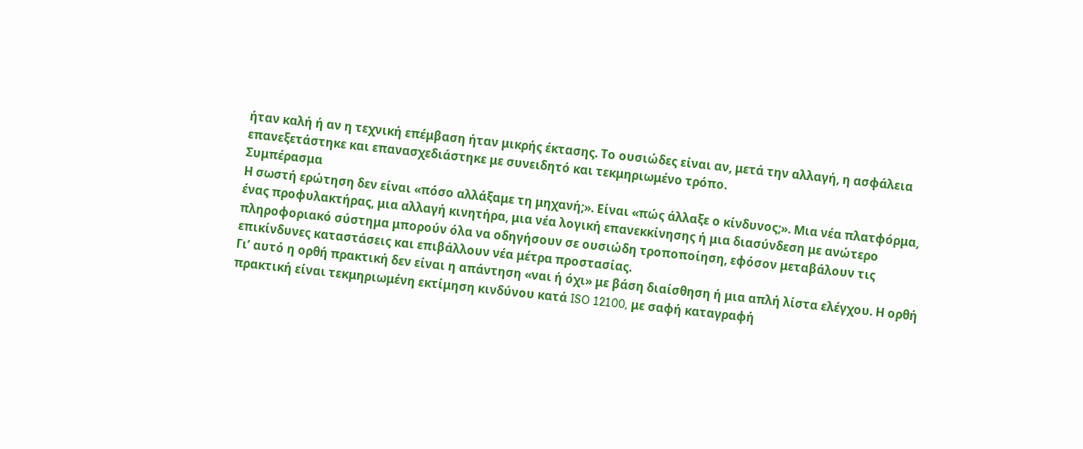ήταν καλή ή αν η τεχνική επέμβαση ήταν μικρής έκτασης. Το ουσιώδες είναι αν, μετά την αλλαγή, η ασφάλεια επανεξετάστηκε και επανασχεδιάστηκε με συνειδητό και τεκμηριωμένο τρόπο.
Συμπέρασμα
Η σωστή ερώτηση δεν είναι «πόσο αλλάξαμε τη μηχανή;». Είναι «πώς άλλαξε ο κίνδυνος;». Μια νέα πλατφόρμα, ένας προφυλακτήρας, μια αλλαγή κινητήρα, μια νέα λογική επανεκκίνησης ή μια διασύνδεση με ανώτερο πληροφοριακό σύστημα μπορούν όλα να οδηγήσουν σε ουσιώδη τροποποίηση, εφόσον μεταβάλουν τις επικίνδυνες καταστάσεις και επιβάλλουν νέα μέτρα προστασίας.
Γι’ αυτό η ορθή πρακτική δεν είναι η απάντηση «ναι ή όχι» με βάση διαίσθηση ή μια απλή λίστα ελέγχου. Η ορθή πρακτική είναι τεκμηριωμένη εκτίμηση κινδύνου κατά ISO 12100, με σαφή καταγραφή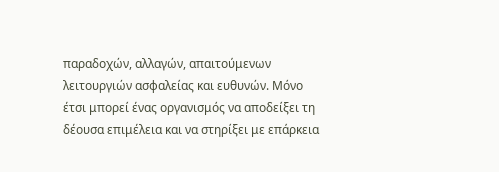παραδοχών, αλλαγών, απαιτούμενων λειτουργιών ασφαλείας και ευθυνών. Μόνο έτσι μπορεί ένας οργανισμός να αποδείξει τη δέουσα επιμέλεια και να στηρίξει με επάρκεια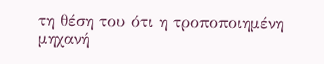τη θέση του ότι η τροποποιημένη μηχανή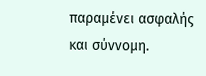παραμένει ασφαλής και σύννομη.